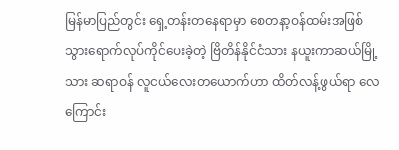မြန်မာပြည်တွင်း ရှေ့တန်းတနေရာမှာ စေတနာ့ဝန်ထမ်းအဖြစ် သွားရောက်လုပ်ကိုင်ပေးခဲ့တဲ့ ဗြိတိန်နိုင်ငံသား နယူးကာဆယ်မြို့သား ဆရာဝန် လူငယ်လေးတယောက်ဟာ ထိတ်လန့်ဖွယ်ရာ လေကြောင်း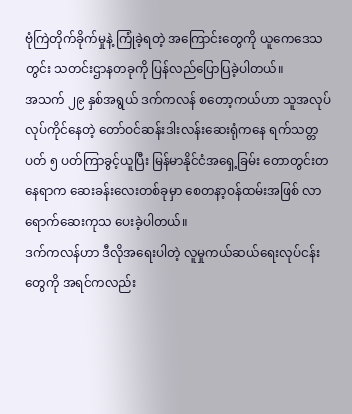ဗုံကြဲတိုက်ခိုက်မှုနဲ့ ကြုံခဲ့ရတဲ့ အကြောင်းတွေကို ယူကေဒေသတွင်း သတင်းဌာနတခုကို ပြန်လည်ပြောပြခဲ့ပါတယ်။
အသက် ၂၉ နှစ်အရွယ် ဒက်ကလန် စတော့ကယ်ဟာ သူအလုပ်လုပ်ကိုင်နေတဲ့ တော်ဝင်ဆန်းဒါးလန်းဆေးရုံကနေ ရက်သတ္တပတ် ၅ ပတ်ကြာခွင့်ယူပြီး မြန်မာနိုင်ငံအရှေ့ခြမ်း တောတွင်းတနေရာက ဆေးခန်းလေးတစ်ခုမှာ စေတနာ့ဝန်ထမ်းအဖြစ် လာရောက်ဆေးကုသ ပေးခဲ့ပါတယ်။
ဒက်ကလန်ဟာ ဒီလိုအရေးပါတဲ့ လူမှုကယ်ဆယ်ရေးလုပ်ငန်းတွေကို အရင်ကလည်း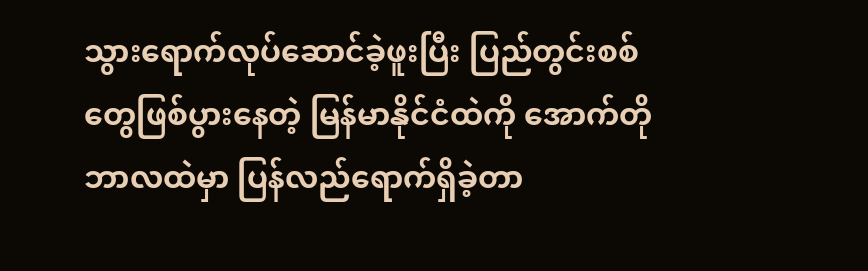သွားရောက်လုပ်ဆောင်ခဲ့ဖူးပြီး ပြည်တွင်းစစ်တွေဖြစ်ပွားနေတဲ့ မြန်မာနိုင်ငံထဲကို အောက်တိုဘာလထဲမှာ ပြန်လည်ရောက်ရှိခဲ့တာ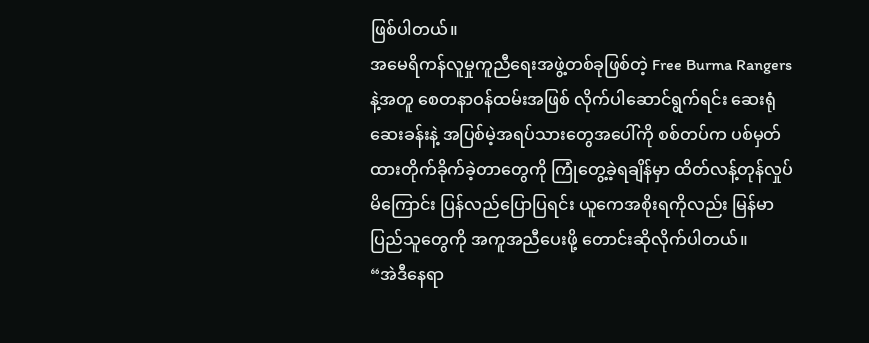ဖြစ်ပါတယ်။
အမေရိကန်လူမှုကူညီရေးအဖွဲ့တစ်ခုဖြစ်တဲ့ Free Burma Rangers နဲ့အတူ စေတနာဝန်ထမ်းအဖြစ် လိုက်ပါဆောင်ရွက်ရင်း ဆေးရုံဆေးခန်းနဲ့ အပြစ်မဲ့အရပ်သားတွေအပေါ်ကို စစ်တပ်က ပစ်မှတ်ထားတိုက်ခိုက်ခဲ့တာတွေကို ကြုံတွေ့ခဲ့ရချိန်မှာ ထိတ်လန့်တုန်လှုပ်မိကြောင်း ပြန်လည်ပြောပြရင်း ယူကေအစိုးရကိုလည်း မြန်မာပြည်သူတွေကို အကူအညီပေးဖို့ တောင်းဆိုလိုက်ပါတယ်။
“အဲဒီနေရာ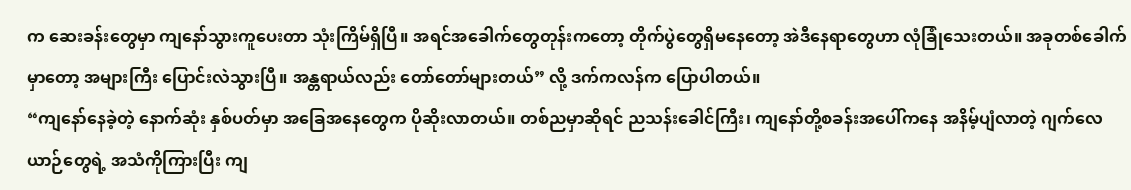က ဆေးခန်းတွေမှာ ကျနော်သွားကူပေးတာ သုံးကြိမ်ရှိပြီ။ အရင်အခေါက်တွေတုန်းကတော့ တိုက်ပွဲတွေရှိမနေတော့ အဲဒီနေရာတွေဟာ လုံခြုံသေးတယ်။ အခုတစ်ခေါက်မှာတော့ အများကြီး ပြောင်းလဲသွားပြီ။ အန္တရာယ်လည်း တော်တော်များတယ်” လို့ ဒက်ကလန်က ပြောပါတယ်။
“ကျနော်နေခဲ့တဲ့ နောက်ဆုံး နှစ်ပတ်မှာ အခြေအနေတွေက ပိုဆိုးလာတယ်။ တစ်ညမှာဆိုရင် ညသန်းခေါင်ကြီး၊ ကျနော်တို့စခန်းအပေါ်ကနေ အနိမ့်ပျံလာတဲ့ ဂျက်လေယာဉ်တွေရဲ့ အသံကိုကြားပြီး ကျ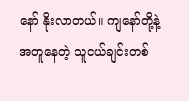နော် နိုးလာတယ်။ ကျနော်တို့နဲ့ အတူနေတဲ့ သူငယ်ချင်းတစ်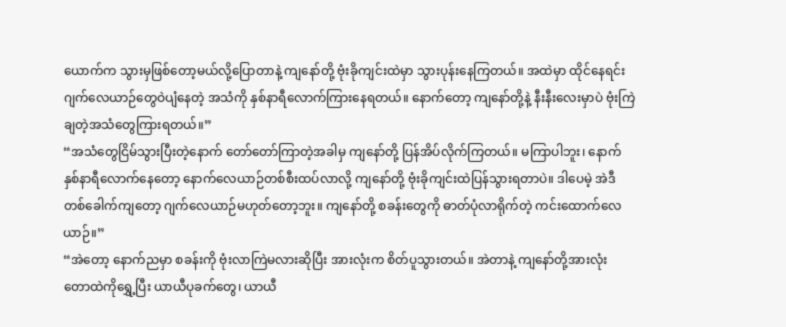ယောက်က သွားမှဖြစ်တော့မယ်လို့ပြောတာနဲ့ ကျနော်တို့ ဗုံးခိုကျင်းထဲမှာ သွားပုန်းနေကြတယ်။ အထဲမှာ ထိုင်နေရင်း ဂျက်လေယာဉ်တွေဝဲပျံနေတဲ့ အသံကို နှစ်နာရီလောက်ကြားနေရတယ်။ နောက်တော့ ကျနော်တို့နဲ့ နီးနီးလေးမှာပဲ ဗုံးကြဲချတဲ့အသံတွေကြားရတယ်။”
“အသံတွေငြိမ်သွားပြီးတဲ့နောက် တော်တော်ကြာတဲ့အခါမှ ကျနော်တို့ ပြန်အိပ်လိုက်ကြတယ်။ မကြာပါဘူး၊ နောက်နှစ်နာရီလောက်နေတော့ နောက်လေယာဉ်တစ်စီးထပ်လာလို့ ကျနော်တို့ ဗုံးခိုကျင်းထဲပြန်သွားရတာပဲ။ ဒါပေမဲ့ အဲဒီတစ်ခေါက်ကျတော့ ဂျက်လေယာဉ်မဟုတ်တော့ဘူး။ ကျနော်တို့ စခန်းတွေကို ဓာတ်ပုံလာရိုက်တဲ့ ကင်းထောက်လေယာဉ်။”
“အဲတော့ နောက်ညမှာ စခန်းကို ဗုံးလာကြဲမလားဆိုပြီး အားလုံးက စိတ်ပူသွားတယ်။ အဲတာနဲ့ ကျနော်တို့အားလုံး တောထဲကိုရွှေ့ပြီး ယာယီပုခက်တွေ၊ ယာယီ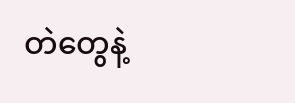တဲတွေနဲ့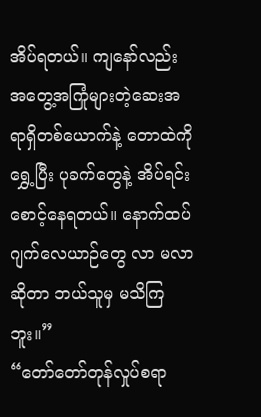အိပ်ရတယ်။ ကျနော်လည်း အတွေ့အကြုံများတဲ့ဆေးအရာရှိတစ်ယောက်နဲ့ တောထဲကိုရွှေ့ပြီး ပုခက်တွေနဲ့ အိပ်ရင်းစောင့်နေရတယ်။ နောက်ထပ်ဂျက်လေယာဉ်တွေ လာ မလာဆိုတာ ဘယ်သူမှ မသိကြဘူး။”
“တော်တော်တုန်လှုပ်စရာ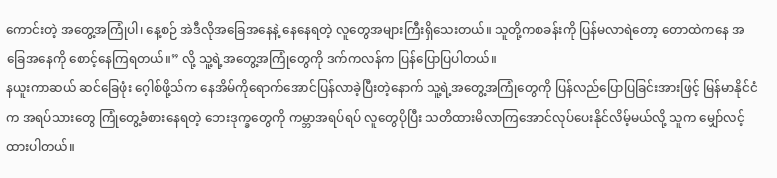ကောင်းတဲ့ အတွေ့အကြုံပါ၊ နေ့စဉ် အဲဒီလိုအခြေအနေနဲ့ နေနေရတဲ့ လူတွေအများကြီးရှိသေးတယ်။ သူတို့ကစခန်းကို ပြန်မလာရဲတော့ တောထဲကနေ အခြေအနေကို စောင့်နေကြရတယ်။” လို့ သူ့ရဲ့အတွေ့အကြုံတွေကို ဒက်ကလန်က ပြန်ပြောပြပါတယ်။
နယူးကာဆယ် ဆင်ခြေဖုံး ဂေ့ါစ်ဖို့သ်က နေအိမ်ကိုရောက်အောင်ပြန်လာခဲ့ပြီးတဲ့နောက် သူ့ရဲ့အတွေ့အကြုံတွေကို ပြန်လည်ပြောပြခြင်းအားဖြင့် မြန်မာနိုင်ငံက အရပ်သားတွေ ကြုံတွေ့ခံစားနေရတဲ့ ဘေးဒုက္ခတွေကို ကမ္ဘာအရပ်ရပ် လူတွေပိုပြီး သတိထားမိလာကြအောင်လုပ်ပေးနိုင်လိမ့်မယ်လို့ သူက မျှော်လင့်ထားပါတယ်။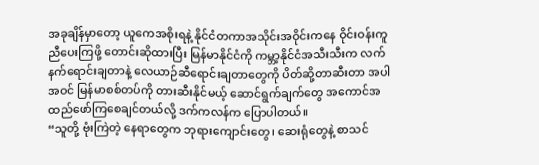အခုချိန်မှာတော့ ယူကေအစိုးရနဲ့ နိုင်ငံတကာအသိုင်းအဝိုင်းကနေ ဝိုင်းဝန်းကူညီပေးကြဖို့ တောင်းဆိုထားပြီး မြန်မာနိုင်ငံကို ကမ္ဘာ့နိုင်ငံအသီးသီးက လက်နက်ရောင်းချတာနဲ့ လေယာဉ်ဆီရောင်းချတာတွေကို ပိတ်ဆို့တာဆီးတာ အပါအဝင် မြန်မာစစ်တပ်ကို တားဆီးနိုင်မယ့် ဆောင်ရွက်ချက်တွေ အကောင်အထည်ဖော်ကြစေချင်တယ်လို့ ဒက်ကလန်က ပြောပါတယ်။
“သူတို့ ဗုံးကြဲတဲ့ နေရာတွေက ဘုရားကျောင်းတွေ၊ ဆေးရုံတွေနဲ့ စာသင်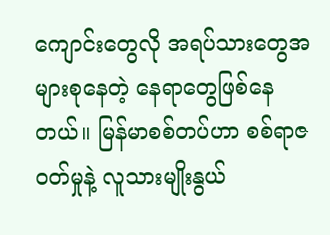ကျောင်းတွေလို အရပ်သားတွေအများစုနေတဲ့ နေရာတွေဖြစ်နေတယ်။ မြန်မာစစ်တပ်ဟာ စစ်ရာဇဝတ်မှုနဲ့ လူသားမျိုးနွယ်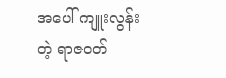အပေါ် ကျူးလွန်းတဲ့ ရာဇဝတ်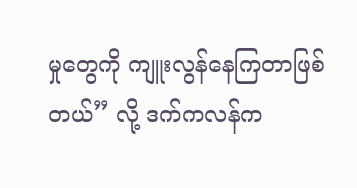မှုတွေကို ကျူးလွန်နေကြတာဖြစ်တယ်” လို့ ဒက်ကလန်က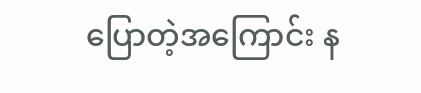ပြောတဲ့အကြောင်း န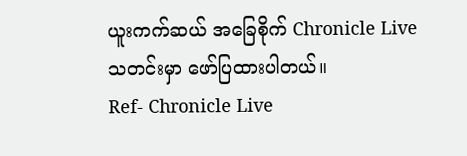ယူးကက်ဆယ် အခြေစိုက် Chronicle Live သတင်းမှာ ဖော်ပြထားပါတယ်။
Ref- Chronicle Live